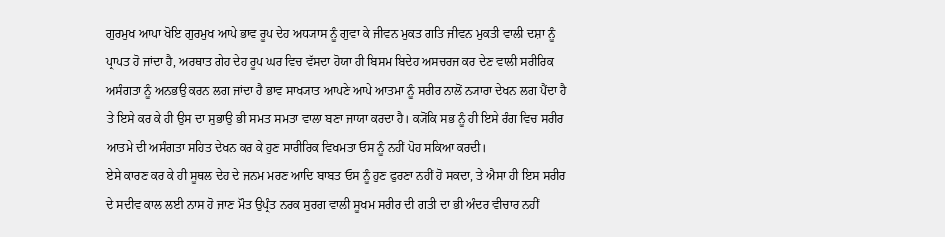ਗੁਰਮੁਖ ਆਪਾ ਖੋਇ ਗੁਰਮੁਖ ਆਪੇ ਭਾਵ ਰੂਪ ਦੇਹ ਅਧ੍ਯਾਸ ਨੂੰ ਗੁਵਾ ਕੇ ਜੀਵਨ ਮੁਕਤ ਗਤਿ ਜੀਵਨ ਮੁਕਤੀ ਵਾਲੀ ਦਸ਼ਾ ਨੂੰ ਪ੍ਰਾਪਤ ਹੋ ਜਾਂਦਾ ਹੈ, ਅਰਥਾਤ ਗੇਹ ਦੇਹ ਰੂਪ ਘਰ ਵਿਚ ਵੱਸਦਾ ਹੋਯਾ ਹੀ ਬਿਸਮ ਬਿਦੇਹ ਅਸਚਰਜ ਕਰ ਦੇਣ ਵਾਲੀ ਸਰੀਰਿਕ ਅਸੰਗਤਾ ਨੂੰ ਅਨਭਉ ਕਰਨ ਲਗ ਜਾਂਦਾ ਹੈ ਭਾਵ ਸਾਖ੍ਯਾਤ ਆਪਣੇ ਆਪੇ ਆਤਮਾ ਨੂੰ ਸਰੀਰ ਨਾਲੋਂ ਨ੍ਯਾਰਾ ਦੇਖਨ ਲਗ ਪੈਂਦਾ ਹੈ ਤੇ ਇਸੇ ਕਰ ਕੇ ਹੀ ਉਸ ਦਾ ਸੁਭਾਉ ਭੀ ਸਮਤ ਸਮਤਾ ਵਾਲਾ ਬਣਾ ਜਾਯਾ ਕਰਦਾ ਹੈ। ਕ੍ਯੋਂਕਿ ਸਭ ਨੂੰ ਹੀ ਇਸੇ ਰੰਗ ਵਿਚ ਸਰੀਰ ਆਤਮੇ ਦੀ ਅਸੰਗਤਾ ਸਹਿਤ ਦੇਖਨ ਕਰ ਕੇ ਹੁਣ ਸਾਰੀਰਿਕ ਵਿਖਮਤਾ ਓਸ ਨੂੰ ਨਹੀਂ ਪੋਹ ਸਕਿਆ ਕਰਦੀ।
ਏਸੇ ਕਾਰਣ ਕਰ ਕੇ ਹੀ ਸੂਥਲ ਦੇਹ ਦੇ ਜਨਮ ਮਰਣ ਆਦਿ ਬਾਬਤ ਓਸ ਨੂੰ ਹੁਣ ਫੁਰਣਾ ਨਹੀਂ ਹੋ ਸਕਦਾ, ਤੇ ਐਸਾ ਹੀ ਇਸ ਸਰੀਰ ਦੇ ਸਦੀਵ ਕਾਲ ਲਈ ਨਾਸ ਹੋ ਜਾਣ ਮੌਤ ਉਪ੍ਰੰਤ ਨਰਕ ਸੁਰਗ ਵਾਲੀ ਸੂਖਮ ਸਰੀਰ ਦੀ ਗਤੀ ਦਾ ਭੀ ਅੰਦਰ ਵੀਚਾਰ ਨਹੀਂ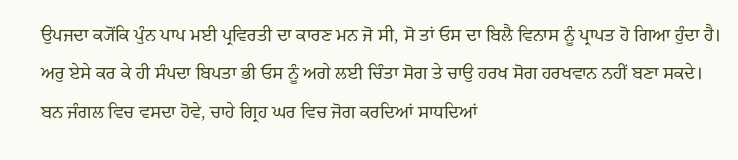ਉਪਜਦਾ ਕ੍ਯੋਂਕਿ ਪੁੰਨ ਪਾਪ ਮਈ ਪ੍ਰਵਿਰਤੀ ਦਾ ਕਾਰਣ ਮਨ ਜੋ ਸੀ, ਸੋ ਤਾਂ ਓਸ ਦਾ ਬਿਲੈ ਵਿਨਾਸ ਨੂੰ ਪ੍ਰਾਪਤ ਹੋ ਗਿਆ ਹੁੰਦਾ ਹੈ। ਅਰੁ ਏਸੇ ਕਰ ਕੇ ਹੀ ਸੰਪਦਾ ਬਿਪਤਾ ਭੀ ਓਸ ਨੂੰ ਅਗੇ ਲਈ ਚਿੰਤਾ ਸੋਗ ਤੇ ਚਾਉ ਹਰਖ ਸੋਗ ਹਰਖਵਾਨ ਨਹੀਂ ਬਣਾ ਸਕਦੇ।
ਬਨ ਜੰਗਲ ਵਿਚ ਵਸਦਾ ਹੋਵੇ, ਚਾਹੇ ਗ੍ਰਿਹ ਘਰ ਵਿਚ ਜੋਗ ਕਰਦਿਆਂ ਸਾਧਦਿਆਂ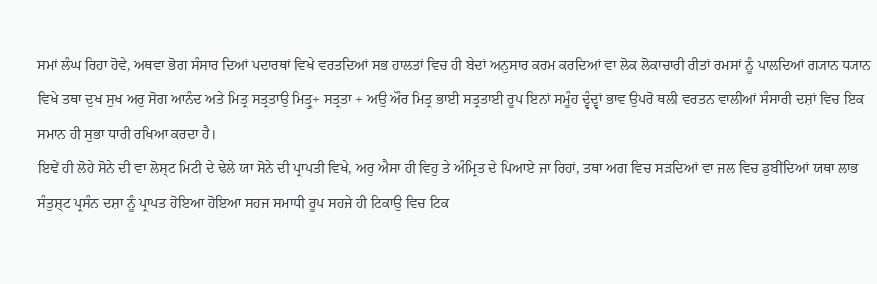ਸਮਾਂ ਲੰਘ ਰਿਹਾ ਹੋਵੇ, ਅਥਵਾ ਭੋਗ ਸੰਸਾਰ ਦਿਆਂ ਪਦਾਰਥਾਂ ਵਿਖੇ ਵਰਤਦਿਆਂ ਸਭ ਹਾਲਤਾਂ ਵਿਚ ਹੀ ਬੇਦਾਂ ਅਨੁਸਾਰ ਕਰਮ ਕਰਦਿਆਂ ਵਾ ਲੋਕ ਲੋਕਾਚਾਰੀ ਰੀਤਾਂ ਰਮਸਾਂ ਨੂੰ ਪਾਲਦਿਆਂ ਗ੍ਯਾਨ ਧ੍ਯਾਨ ਵਿਖੇ ਤਥਾ ਦੁਖ ਸੁਖ ਅਰੁ ਸੋਗ ਆਨੰਦ ਅਤੇ ਮਿਤ੍ਰ ਸਤ੍ਰਤਾਉ ਮਿਤ੍ਰੁ+ ਸਤ੍ਰਤਾ + ਅਉ ਔਰ ਮਿਤ੍ਰ ਭਾਈ ਸਤ੍ਰਤਾਈ ਰੂਪ ਇਨਾਂ ਸਮੂੰਹ ਦ੍ਵੰਦ੍ਵਾਂ ਭਾਵ ਉਪਰੋ ਥਲੀ ਵਰਤਨ ਵਾਲੀਆਂ ਸੰਸਾਰੀ ਦਸ਼ਾਂ ਵਿਚ ਇਕ ਸਮਾਨ ਹੀ ਸੁਭਾ ਧਾਰੀ ਰਖਿਆ ਕਰਦਾ ਹੈ।
ਇਞੇਂ ਹੀ ਲੋਹੇ ਸੋਨੇ ਦੀ ਵਾ ਲੋਸ੍ਟ ਮਿਟੀ ਦੇ ਢੇਲੇ ਯਾ ਸੋਨੇ ਦੀ ਪ੍ਰਾਪਤੀ ਵਿਖੇ, ਅਰੁ ਐਸਾ ਹੀ ਵਿਹੁ ਤੇ ਅੰਮ੍ਰਿਤ ਦੇ ਪਿਆਏ ਜਾ ਰਿਹਾਂ, ਤਥਾ ਅਗ ਵਿਚ ਸੜਦਿਆਂ ਵਾ ਜਲ ਵਿਚ ਡੁਬੀਂਦਿਆਂ ਯਥਾ ਲਾਭ ਸੰਤੁਸ਼੍ਟ ਪ੍ਰਸੰਨ ਦਸ਼ਾ ਨੂੰ ਪ੍ਰਾਪਤ ਹੋਇਆ ਹੋਇਆ ਸਹਜ ਸਮਾਧੀ ਰੂਪ ਸਹਜੇ ਹੀ ਟਿਕਾਉ ਵਿਚ ਟਿਕ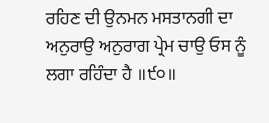ਰਹਿਣ ਦੀ ਉਨਮਨ ਮਸਤਾਨਗੀ ਦਾ ਅਨੁਰਾਉ ਅਨੁਰਾਗ ਪ੍ਰੇਮ ਚਾਉ ਓਸ ਨੂੰ ਲਗਾ ਰਹਿੰਦਾ ਹੈ ॥੯੦॥